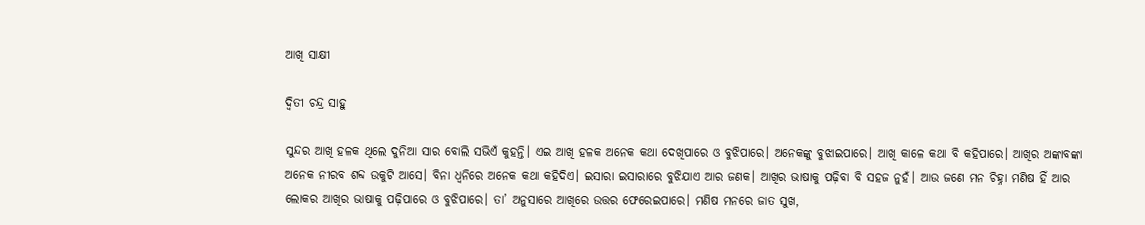ଆଖି ସାକ୍ଷୀ

ଦ୍ୱିତୀ ଚନ୍ଦ୍ର ସାହୁ

ସୁନ୍ଦର ଆଖି ହଳକ ଥିଲେ ଦୁନିଆ ସାର ବୋଲି ସଭିଏଁ କୁହନ୍ତି। ଏଇ ଆଖି ହଳକ ଅନେକ କଥା ଦେଖିପାରେ ଓ ବୁଝିପାରେ। ଅନେକଙ୍କୁ ବୁଝାଇପାରେ। ଆଖି କାଳେ କଥା ବି କହିପାରେ। ଆଖିର ଅଙ୍କାବଙ୍କା ଅନେକ ନୀରବ ଶବ୍ଦ ଉକୁଟି ଆସେ। ବିନା ଧ୍ୱନିରେ ଅନେକ କଥା କହିଦିଏ। ଇସାରା ଇସାରାରେ ବୁଝିଯାଏ ଆର ଜଣକ। ଆଖିର ଭାଷାକୁ ପଢ଼ିବା ବି ସହଜ ନୁହଁ। ଆଉ ଜଣେ ମନ ଚିହ୍ନା ମଣିଷ ହିଁ ଆର ଲୋକର ଆଖିର ଭାଷାକୁ ପଢ଼ିପାରେ ଓ ବୁଝିପାରେ। ତା’ ଅନୁସାରେ ଆଖିରେ ଉତ୍ତର ଫେରେଇପାରେ। ମଣିଷ ମନରେ ଜାତ ସୁଖ,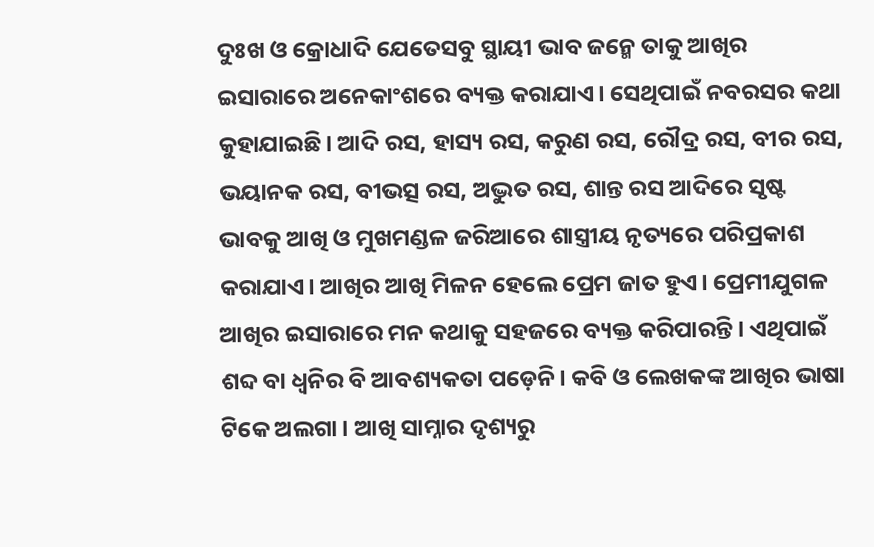ଦୁଃଖ ଓ କ୍ରୋଧାଦି ଯେତେସବୁ ସ୍ଥାୟୀ ଭାବ ଜନ୍ମେ ତାକୁ ଆଖିର ଇସାରାରେ ଅନେକାଂଶରେ ବ୍ୟକ୍ତ କରାଯାଏ। ସେଥିପାଇଁ ନବରସର କଥା କୁହାଯାଇଛି। ଆଦି ରସ, ହାସ୍ୟ ରସ, କରୁଣ ରସ, ରୌଦ୍ର ରସ, ବୀର ରସ, ଭୟାନକ ରସ, ବୀଭତ୍ସ ରସ, ଅଦ୍ଭୁତ ରସ, ଶାନ୍ତ ରସ ଆଦିରେ ସୃଷ୍ଟ ଭାବକୁ ଆଖି ଓ ମୁଖମଣ୍ଡଳ ଜରିଆରେ ଶାସ୍ତ୍ରୀୟ ନୃତ୍ୟରେ ପରିପ୍ରକାଶ କରାଯାଏ। ଆଖିର ଆଖି ମିଳନ ହେଲେ ପ୍ରେମ ଜାତ ହୁଏ। ପ୍ରେମୀଯୁଗଳ ଆଖିର ଇସାରାରେ ମନ କଥାକୁ ସହଜରେ ବ୍ୟକ୍ତ କରିପାରନ୍ତି। ଏଥିପାଇଁ ଶବ୍ଦ ବା ଧ୍ୱନିର ବି ଆବଶ୍ୟକତା ପଡ଼େନି। କବି ଓ ଲେଖକଙ୍କ ଆଖିର ଭାଷା ଟିକେ ଅଲଗା। ଆଖି ସାମ୍ନାର ଦୃଶ୍ୟରୁ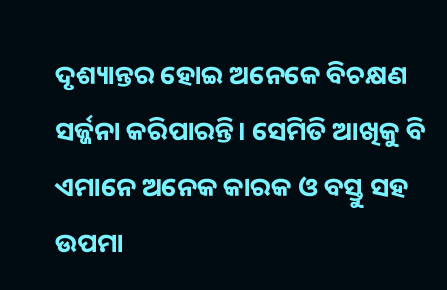ଦୃଶ୍ୟାନ୍ତର ହୋଇ ଅନେକେ ବିଚକ୍ଷଣ ସର୍ଜ୍ଜନା କରିପାରନ୍ତି। ସେମିତି ଆଖିକୁ ବି ଏମାନେ ଅନେକ କାରକ ଓ ବସ୍ତୁ ସହ ଉପମା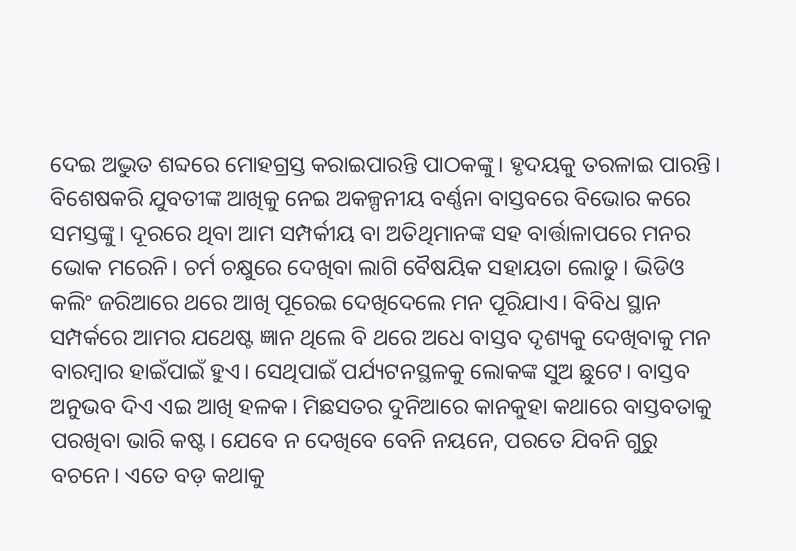ଦେଇ ଅଦ୍ଭୁତ ଶବ୍ଦରେ ମୋହଗ୍ରସ୍ତ କରାଇପାରନ୍ତି ପାଠକଙ୍କୁ। ହୃଦୟକୁ ତରଳାଇ ପାରନ୍ତି। ବିଶେଷକରି ଯୁବତୀଙ୍କ ଆଖିକୁ ନେଇ ଅକଳ୍ପନୀୟ ବର୍ଣ୍ଣନା ବାସ୍ତବରେ ବିଭୋର କରେ ସମସ୍ତଙ୍କୁ। ଦୂରରେ ଥିବା ଆମ ସମ୍ପର୍କୀୟ ବା ଅତିଥିମାନଙ୍କ ସହ ବାର୍ତ୍ତାଳାପରେ ମନର ଭୋକ ମରେନି। ଚର୍ମ ଚକ୍ଷୁରେ ଦେଖିବା ଲାଗି ବୈଷୟିକ ସହାୟତା ଲୋଡୁ। ଭିଡିଓ କଲିଂ ଜରିଆରେ ଥରେ ଆଖି ପୂରେଇ ଦେଖିଦେଲେ ମନ ପୂରିଯାଏ। ବିବିଧ ସ୍ଥାନ ସମ୍ପର୍କରେ ଆମର ଯଥେଷ୍ଟ ଜ୍ଞାନ ଥିଲେ ବି ଥରେ ଅଧେ ବାସ୍ତବ ଦୃଶ୍ୟକୁ ଦେଖିବାକୁ ମନ ବାରମ୍ବାର ହାଇଁପାଇଁ ହୁଏ। ସେଥିପାଇଁ ପର୍ଯ୍ୟଟନସ୍ଥଳକୁ ଲୋକଙ୍କ ସୁଅ ଛୁଟେ। ବାସ୍ତବ ଅନୁଭବ ଦିଏ ଏଇ ଆଖି ହଳକ। ମିଛସତର ଦୁନିଆରେ କାନକୁହା କଥାରେ ବାସ୍ତବତାକୁ ପରଖିବା ଭାରି କଷ୍ଟ। ଯେବେ ନ ଦେଖିବେ ବେନି ନୟନେ, ପରତେ ଯିବନି ଗୁରୁ ବଚନେ। ଏତେ ବଡ଼ କଥାକୁ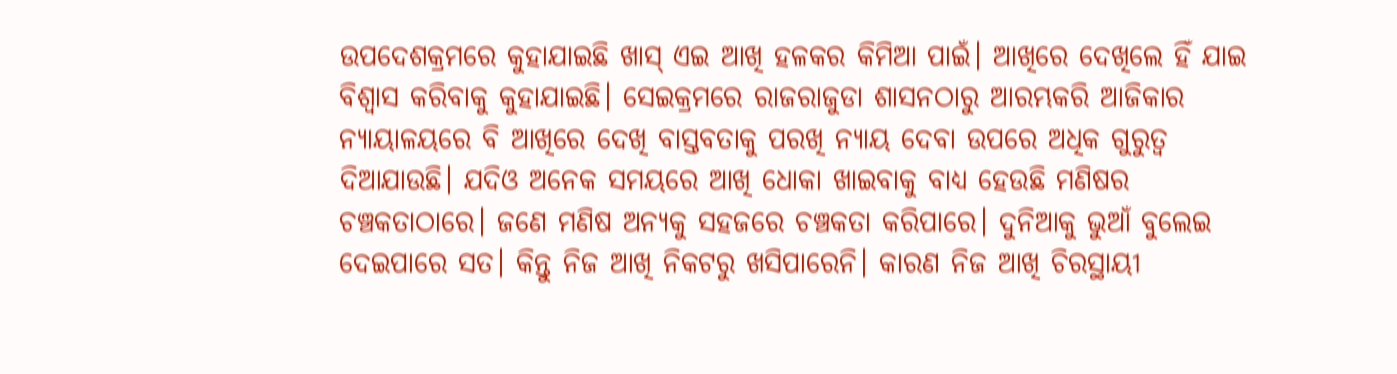ଉପଦେଶକ୍ରମରେ କୁହାଯାଇଛି ଖାସ୍‌ ଏଇ ଆଖି ହଳକର କିମିଆ ପାଇଁ। ଆଖିରେ ଦେଖିଲେ ହିଁ ଯାଇ ବିଶ୍ୱାସ କରିବାକୁ କୁହାଯାଇଛି। ସେଇକ୍ରମରେ ରାଜରାଜୁଡା ଶାସନଠାରୁ ଆରମ୍ଭକରି ଆଜିକାର ନ୍ୟାୟାଳୟରେ ବି ଆଖିରେ ଦେଖି ବାସ୍ତବତାକୁ ପରଖି ନ୍ୟାୟ ଦେବା ଉପରେ ଅଧିକ ଗୁରୁତ୍ୱ ଦିଆଯାଉଛି। ଯଦିଓ ଅନେକ ସମୟରେ ଆଖି ଧୋକା ଖାଇବାକୁ ବାଧ୍ୟ ହେଉଛି ମଣିଷର ଚଞ୍ଚକତାଠାରେ। ଜଣେ ମଣିଷ ଅନ୍ୟକୁ ସହଜରେ ଚଞ୍ଚକତା କରିପାରେ। ଦୁନିଆକୁ ଭୁଆଁ ବୁଲେଇ ଦେଇପାରେ ସତ। କିନ୍ତୁ ନିଜ ଆଖି ନିକଟରୁ ଖସିପାରେନି। କାରଣ ନିଜ ଆଖି ଚିରସ୍ଥାୟୀ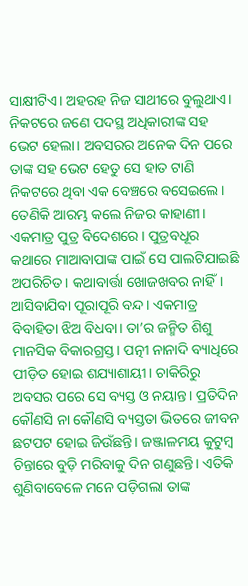ସାକ୍ଷୀଟିଏ। ଅହରହ ନିଜ ସାଥୀରେ ବୁଲୁଥାଏ।
ନିକଟରେ ଜଣେ ପଦସ୍ଥ ଅଧିକାରୀଙ୍କ ସହ ଭେଟ ହେଲା। ଅବସରର ଅନେକ ଦିନ ପରେ ତାଙ୍କ ସହ ଭେଟ ହେତୁ ସେ ହାତ ଟାଣି ନିକଟରେ ଥିବା ଏକ ବେଞ୍ଚରେ ବସେଇଲେ। ତେଣିକି ଆରମ୍ଭ କଲେ ନିଜର କାହାଣୀ। ଏକମାତ୍ର ପୁତ୍ର ବିଦେଶରେ। ପୁତ୍ରବଧୂର କଥାରେ ମାଆବାପାଙ୍କ ପାଇଁ ସେ ପାଲଟିଯାଇଛି ଅପରିଚିତ। କଥାବାର୍ତ୍ତା ଖୋଜଖବର ନାହିଁ। ଆସିବାଯିବା ପୂରାପୂରି ବନ୍ଦ। ଏକମାତ୍ର ବିବାହିତା ଝିଅ ବିଧବା। ତା’ର ଜନ୍ମିତ ଶିଶୁ ମାନସିକ ବିକାରଗ୍ରସ୍ତ। ପତ୍ନୀ ନାନାଦି ବ୍ୟାଧିରେ ପୀଡ଼ିତ ହୋଇ ଶଯ୍ୟାଶାୟୀ। ଚାକିରିରୁ ଅବସର ପରେ ସେ ବ୍ୟସ୍ତ ଓ ନୟାନ୍ତ। ପ୍ରତିଦିନ କୌଣସି ନା କୌଣସି ବ୍ୟସ୍ତତା ଭିତରେ ଜୀବନ ଛଟପଟ ହୋଇ ଜିଉଁଛନ୍ତି। ଜଞ୍ଜାଳମୟ କୁଟୁମ୍ବ ଚିନ୍ତାରେ ବୁଡ଼ି ମରିବାକୁ ଦିନ ଗଣୁଛନ୍ତି। ଏତିକି ଶୁଣିବାବେଳେ ମନେ ପଡ଼ିଗଲା ତାଙ୍କ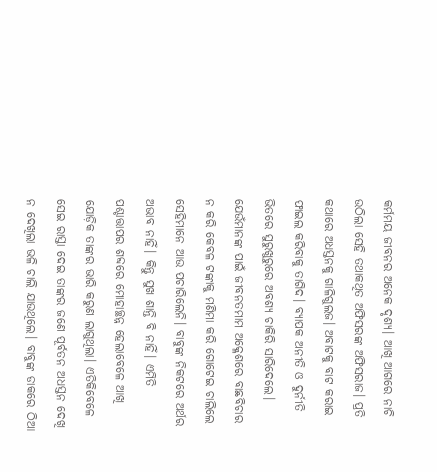କର୍ମମୟ ଜୀବନର ଅନେକ ଦୃଶ୍ୟ। ଆଖି ଆଗରେ ନାଚି ଉଠିଲା ସେହି ତଥାକଥିତ ଅଫିସରଙ୍କ ଅଫିସରାଜ। ପ୍ରତି କଥାରେ ଅଧସ୍ତନକୁ ଗାଳିଗୁଲଜ। ଅବାଟକୁ ବାଟ କରାଇ ଫାଇଲ କରିବାକୁ ତାଗିଦ। ବ୍ୟାପକ ଅନୀତି ଓ ଦୁର୍ନୀତି ଭିତରେ ସୁରୁଖୁରୁରେ ଅବଶ୍ୟ ଚାକିରି ସାରିଦେଲେ। ଯେଉଁମାନଙ୍କ ପାଇଁ ଜୀବନତମାମ ଅକ୍ଳେଶରେ ବାଛବିଚାର ନ କରି କେବଳ ଟଙ୍କାକୁ ମଣିମା କରି ଗୋଟେଇ ଚାଲିଲେ ସେହିମାନେ ଆଉ ପଚାରିଲେନି। ବାବୁଙ୍କ ନିକଟରେ ଅର୍ଥର ଅଭାବ ନାହିଁ। କିନ୍ତୁ ସୁଖ ଶାନ୍ତି ବି ନାହିଁ। ଏମିତି ପଶ୍ଚାତ୍ତାପର ଶବ୍ଦରେ ମୋହାଚ୍ଛନ୍ନ ହେଲାବେଳେ ଆଖି ଯୋଡ଼ିକ ତାଙ୍କର ଭାରି କରୁଣ ଲାଗୁଥିଲା। ଏତିକିବେଳେ ସେଇ ରାସ୍ତା ଦେଇ ତାଙ୍କର ଜଣେ ପୂର୍ବତନ ଅଧସ୍ତନ ଦେଖି ନ ଦେଖିଲା ଭଳି ଚାଲି ଯାଉଥିଲେ। ବାବୁଙ୍କ ଡାକରେ ଠିଆ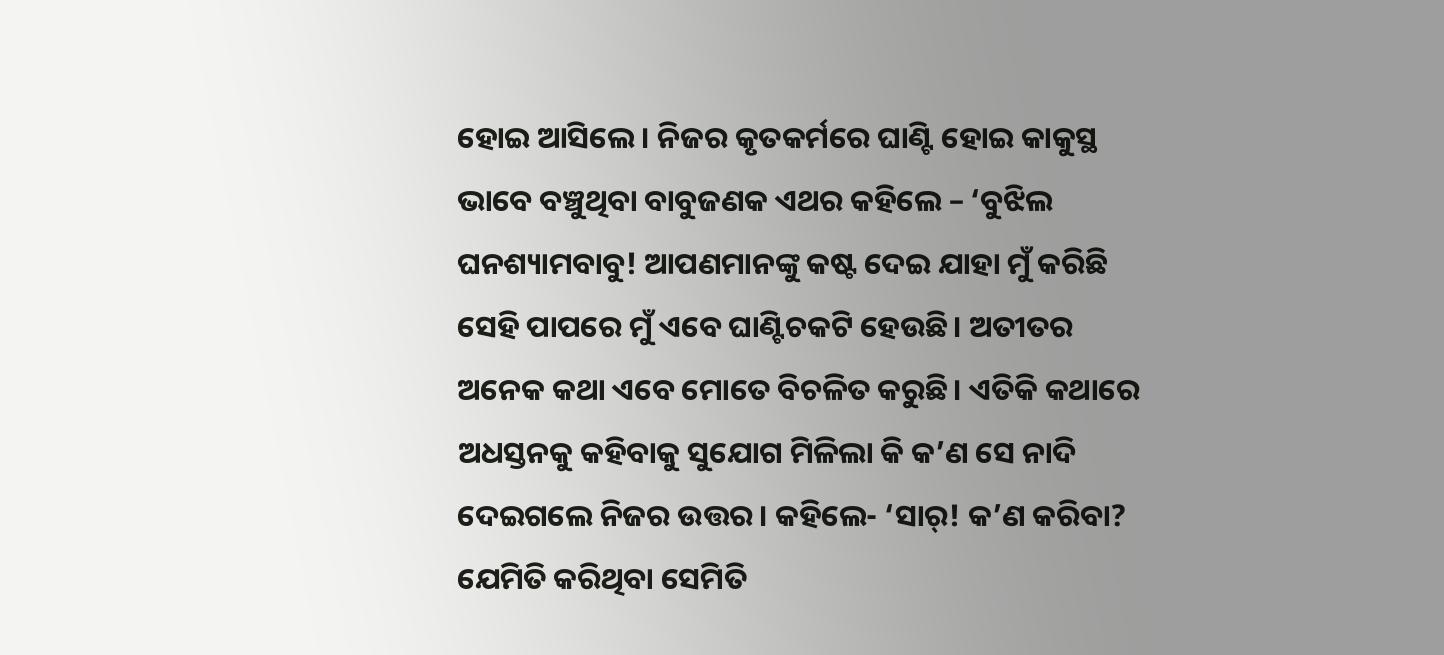ହୋଇ ଆସିଲେ। ନିଜର କୃତକର୍ମରେ ଘାଣ୍ଟି ହୋଇ କାକୁସ୍ଥ ଭାବେ ବଞ୍ଚୁଥିବା ବାବୁଜଣକ ଏଥର କହିଲେ – ‘ବୁଝିଲ ଘନଶ୍ୟାମବାବୁ! ଆପଣମାନଙ୍କୁ କଷ୍ଟ ଦେଇ ଯାହା ମୁଁ କରିଛି ସେହି ପାପରେ ମୁଁ ଏବେ ଘାଣ୍ଟିଚକଟି ହେଉଛି। ଅତୀତର ଅନେକ କଥା ଏବେ ମୋତେ ବିଚଳିତ କରୁଛି। ଏତିକି କଥାରେ ଅଧସ୍ତନକୁ କହିବାକୁ ସୁଯୋଗ ମିଳିଲା କି କ’ଣ ସେ ନାଦି ଦେଇଗଲେ ନିଜର ଉତ୍ତର। କହିଲେ- ‘ସାର୍‌! କ’ଣ କରିବା? ଯେମିତି କରିଥିବା ସେମିତି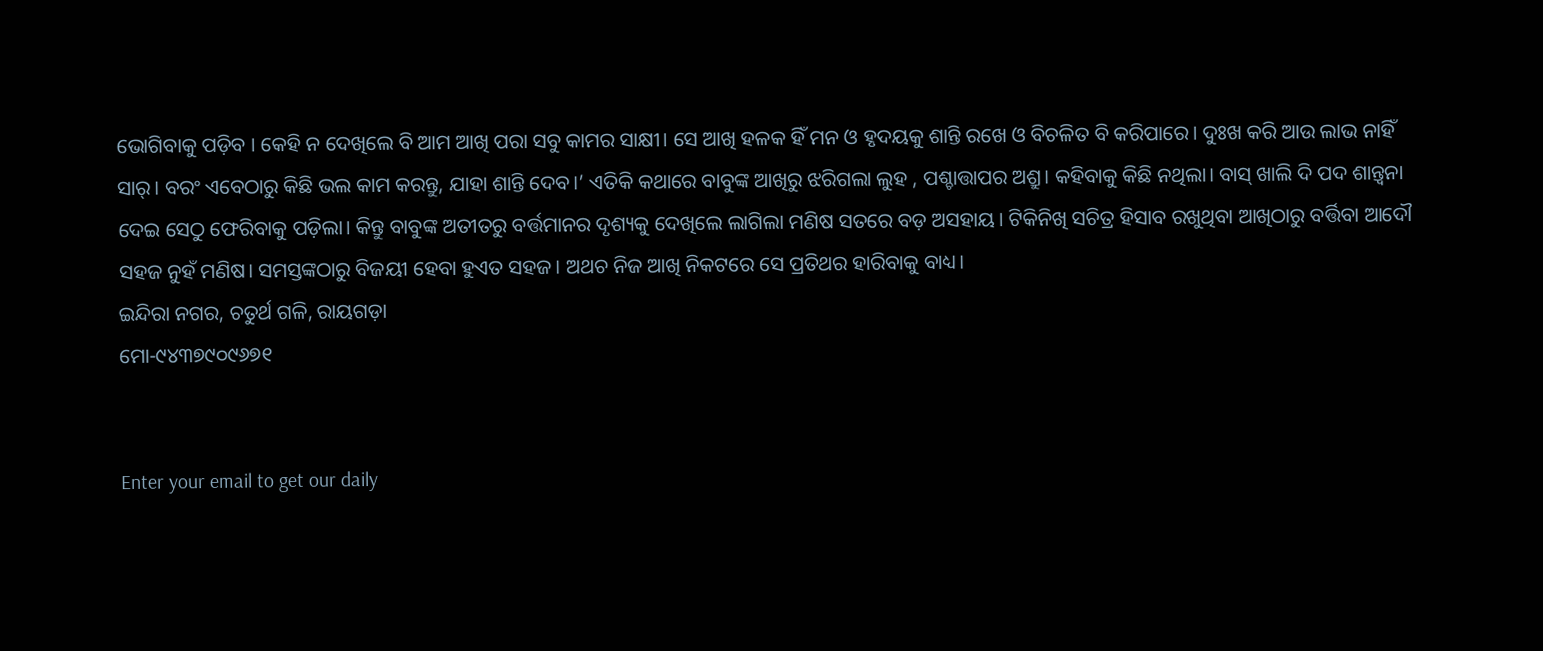ଭୋଗିବାକୁ ପଡ଼ିବ । କେହି ନ ଦେଖିଲେ ବି ଆମ ଆଖି ପରା ସବୁ କାମର ସାକ୍ଷୀ। ସେ ଆଖି ହଳକ ହିଁ ମନ ଓ ହୃଦୟକୁ ଶାନ୍ତି ରଖେ ଓ ବିଚଳିତ ବି କରିପାରେ। ଦୁଃଖ କରି ଆଉ ଲାଭ ନାହିଁ ସାର୍‌। ବରଂ ଏବେଠାରୁ କିଛି ଭଲ କାମ କରନ୍ତୁ, ଯାହା ଶାନ୍ତି ଦେବ।’ ଏତିକି କଥାରେ ବାବୁଙ୍କ ଆଖିରୁ ଝରିଗଲା ଲୁହ , ପଶ୍ଚାତ୍ତାପର ଅଶ୍ରୁ। କହିବାକୁ କିଛି ନଥିଲା। ବାସ୍‌ ଖାଲି ଦି ପଦ ଶାନ୍ତ୍ୱନା ଦେଇ ସେଠୁ ଫେରିବାକୁ ପଡ଼ିଲା। କିନ୍ତୁ ବାବୁଙ୍କ ଅତୀତରୁ ବର୍ତ୍ତମାନର ଦୃଶ୍ୟକୁ ଦେଖିଲେ ଲାଗିଲା ମଣିଷ ସତରେ ବଡ଼ ଅସହାୟ। ଟିକିନିଖି ସଚିତ୍ର ହିସାବ ରଖୁଥିବା ଆଖିଠାରୁ ବର୍ତ୍ତିବା ଆଦୌ ସହଜ ନୁହଁ ମଣିଷ। ସମସ୍ତଙ୍କଠାରୁ ବିଜୟୀ ହେବା ହୁଏତ ସହଜ। ଅଥଚ ନିଜ ଆଖି ନିକଟରେ ସେ ପ୍ରତିଥର ହାରିବାକୁ ବାଧ୍ୟ।
ଇନ୍ଦିରା ନଗର, ଚତୁର୍ଥ ଗଳି, ରାୟଗଡ଼ା
ମୋ-୯୪୩୭୯୦୯୬୭୧


Enter your email to get our daily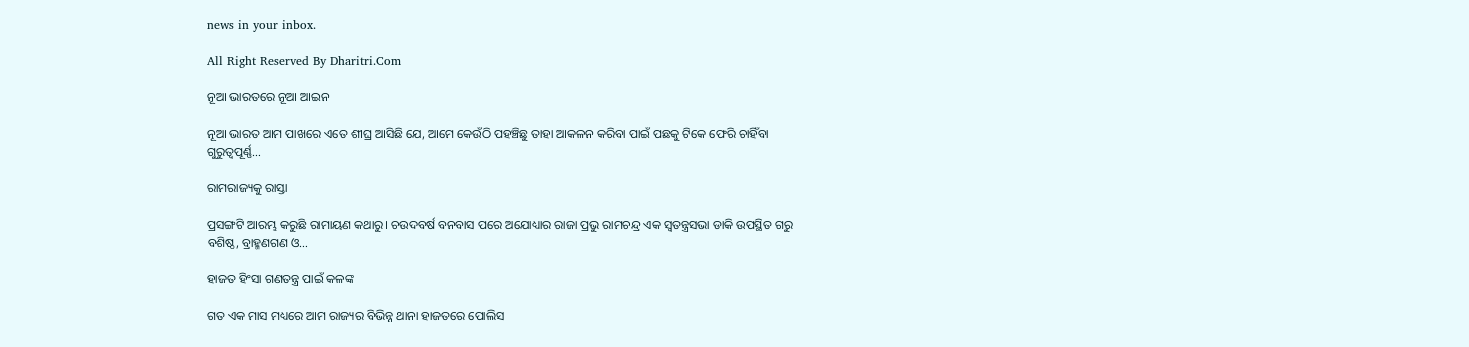news in your inbox.

All Right Reserved By Dharitri.Com

ନୂଆ ଭାରତରେ ନୂଆ ଆଇନ

ନୂଆ ଭାରତ ଆମ ପାଖରେ ଏତେ ଶୀଘ୍ର ଆସିଛି ଯେ, ଆମେ କେଉଁଠି ପହଞ୍ଚିଛୁ ତାହା ଆକଳନ କରିବା ପାଇଁ ପଛକୁ ଟିକେ ଫେରି ଚାହିଁବା ଗୁରୁତ୍ୱପୂର୍ଣ୍ଣ…

ରାମରାଜ୍ୟକୁ ରାସ୍ତା

ପ୍ରସଙ୍ଗଟି ଆରମ୍ଭ କରୁଛି ରାମାୟଣ କଥାରୁ। ଚଉଦବର୍ଷ ବନବାସ ପରେ ଅଯୋଧ୍ୟାର ରାଜା ପ୍ରଭୁ ରାମଚନ୍ଦ୍ର ଏକ ସ୍ବତନ୍ତ୍ରସଭା ଡାକି ଉପସ୍ଥିତ ଗରୁ ବଶିଷ୍ଠ, ବ୍ରାହ୍ମଣଗଣ ଓ…

ହାଜତ ହିଂସା ଗଣତନ୍ତ୍ର ପାଇଁ କଳଙ୍କ

ଗତ ଏକ ମାସ ମଧ୍ୟରେ ଆମ ରାଜ୍ୟର ବିଭିନ୍ନ ଥାନା ହାଜତରେ ପୋଲିସ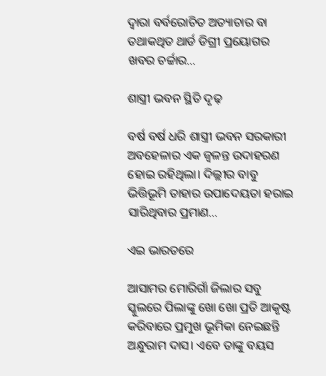ଦ୍ୱାରା ବର୍ବରୋଚିତ ଅତ୍ୟାଚାର ବା ତଥାକଥିତ ଥାର୍ଡ ଡିଗ୍ରୀ ପ୍ରୟୋଗର ଖବର ଚର୍ଚ୍ଚାର…

ଶାସ୍ତ୍ରୀ ଭବନ ସ୍ଥିତି ଦୃଢ଼

ବର୍ଷ ବର୍ଷ ଧରି ଶାସ୍ତ୍ରୀ ଭବନ ସରକାରୀ ଅବହେଳାର ଏକ ଜ୍ୱଳନ୍ତ ଉଦାହରଣ ହୋଇ ରହିଥିଲା। ଦିଲ୍ଲୀର ବାବୁ ଭିତ୍ତିଭୂମି ତାହାର ଉପାଦେୟତା ହରାଇ ସାରିଥିବାର ପ୍ରମାଣ…

ଏଇ ଭାରତରେ

ଆସାମର ମୋରିଗାଁ ଜିଲାର ସବୁ ସ୍କୁଲରେ ପିଲାଙ୍କୁ ଖୋ ଖୋ ପ୍ରତି ଆକୃଷ୍ଟ କରିବାରେ ପ୍ରମୁଖ ଭୂମିକା ନେଇଛନ୍ତି ଅନ୍ଧୁରାମ ଦାସ। ଏବେ ତାଙ୍କୁ ବୟସ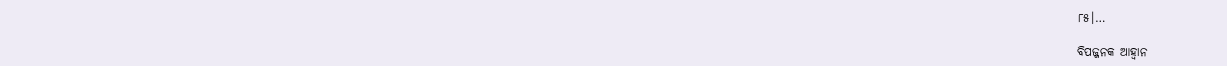୮୫।…

ବିପଜ୍ଜନକ ଆହ୍ବାନ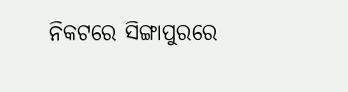ନିକଟରେ ସିଙ୍ଗାପୁରରେ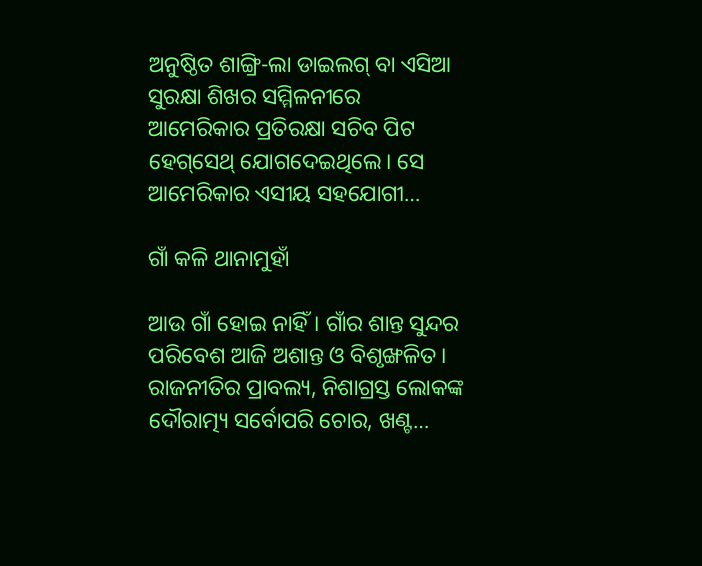ଅନୁଷ୍ଠିତ ଶାଙ୍ଗ୍ରି-ଲା ଡାଇଲଗ୍‌ ବା ଏସିଆ ସୁରକ୍ଷା ଶିଖର ସମ୍ମିଳନୀରେ ଆମେରିକାର ପ୍ରତିରକ୍ଷା ସଚିବ ପିଟ ହେଗ୍‌ସେଥ୍‌ ଯୋଗଦେଇଥିଲେ। ସେ ଆମେରିକାର ଏସୀୟ ସହଯୋଗୀ…

ଗାଁ କଳି ଥାନାମୁହାଁ

ଆଉ ଗାଁ ହୋଇ ନାହିଁ। ଗାଁର ଶାନ୍ତ ସୁନ୍ଦର ପରିବେଶ ଆଜି ଅଶାନ୍ତ ଓ ବିଶୃଙ୍ଖଳିତ। ରାଜନୀତିର ପ୍ରାବଲ୍ୟ, ନିଶାଗ୍ରସ୍ତ ଲୋକଙ୍କ ଦୌରାତ୍ମ୍ୟ ସର୍ବୋପରି ଚୋର, ଖଣ୍ଟ…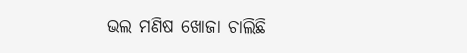ଭଲ ମଣିଷ ଖୋଜା ଚାଲିଛି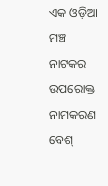ଏକ ଓଡ଼ିଆ ମଞ୍ଚ ନାଟକର ଉପରୋକ୍ତ ନାମକରଣ ବେଶ୍‌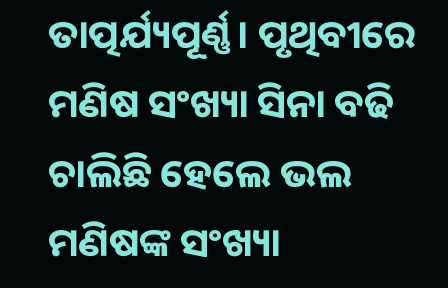ତାତ୍ପର୍ଯ୍ୟପୂର୍ଣ୍ଣ। ପୃଥିବୀରେ ମଣିଷ ସଂଖ୍ୟା ସିନା ବଢି ଚାଲିଛି ହେଲେ ଭଲ ମଣିଷଙ୍କ ସଂଖ୍ୟା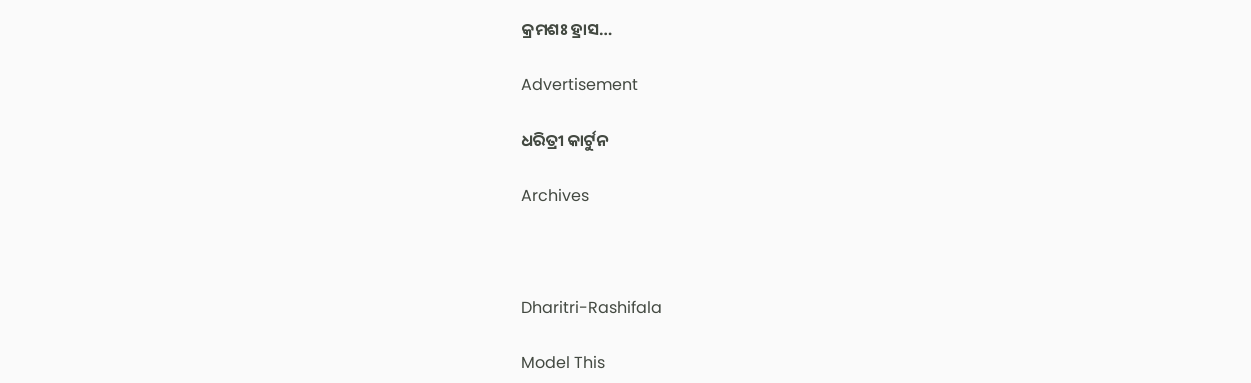କ୍ରମଶଃ ହ୍ରାସ…

Advertisement

ଧରିତ୍ରୀ କାର୍ଟୁନ

Archives



Dharitri-Rashifala

Model This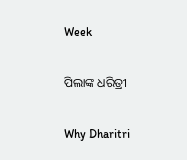Week

ପିଲାଙ୍କ ଧରିତ୍ରୀ

Why Dharitri